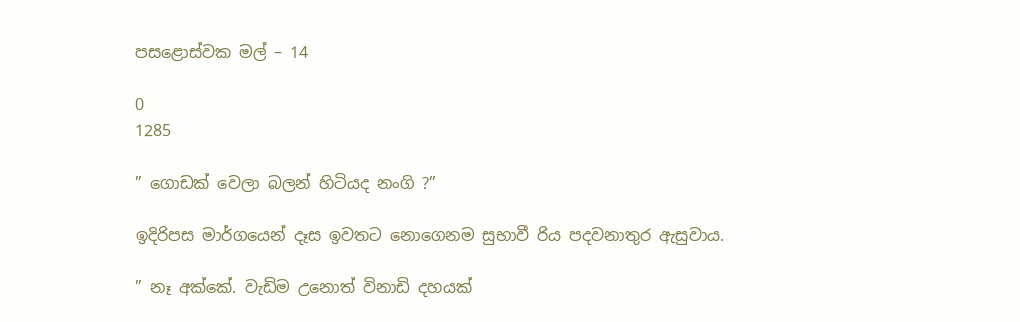පසළොස්වක මල් – 14

0
1285

” ගොඩක් වෙලා බලන් හිටියද නංගි ?”

ඉදිරිපස මාර්ගයෙන් දෑස ඉවතට නොගෙනම සුභාවී රිය පදවනාතුර ඇසුවාය.

” නෑ අක්කේ. වැඩිම උනොත් විනාඩි දහයක්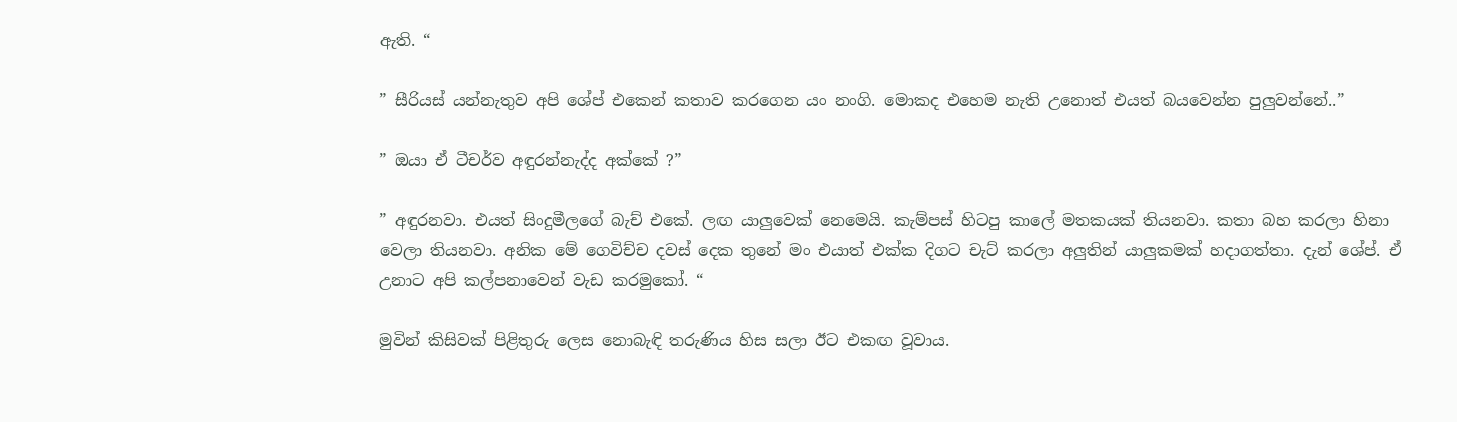ඇති. “

” සීරියස් යන්නැතුව අපි ශේප් එකෙන් කතාව කරගෙන යං නංගි. මොකද එහෙම නැති උනොත් එයත් බයවෙන්න පුලුවන්නේ..”

” ඔයා ඒ ටීචර්ව අඳුරන්නැද්ද අක්කේ ?”

” අඳුරනවා. එයත් සිංදුමීලගේ බැච් එකේ. ලඟ යාලුවෙක් නෙමෙයි. කැම්පස් හිටපු කාලේ මතකයක් තියනවා. කතා බහ කරලා හිනා වෙලා තියනවා. අනික මේ ගෙවිච්ච දවස් දෙක තුනේ මං එයාත් එක්ක දිගට චැට් කරලා අලුතින් යාලුකමක් හදාගත්තා. දැන් ශේප්. ඒ උනාට අපි කල්පනාවෙන් වැඩ කරමුකෝ. “

මුවින් කිසිවක් පිළිතුරු ලෙස නොබැඳි තරුණිය හිස සලා ඊට එකඟ වූවාය.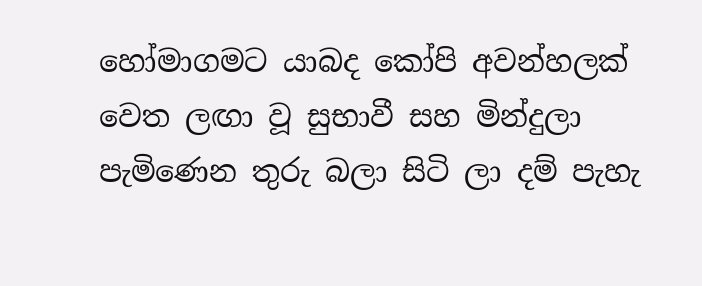හෝමාගමට යාබද කෝපි අවන්හලක් වෙත ලඟා වූ සුභාවී සහ මින්දුලා පැමිණෙන තුරු බලා සිටි ලා දම් පැහැ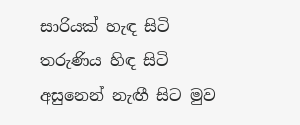සාරියක් හැඳ සිටි තරුණිය හිඳ සිටි අසුනෙන් නැඟී සිට මුව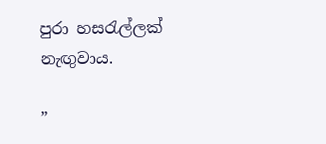පුරා හසරැල්ලක් නැඟුවාය.

”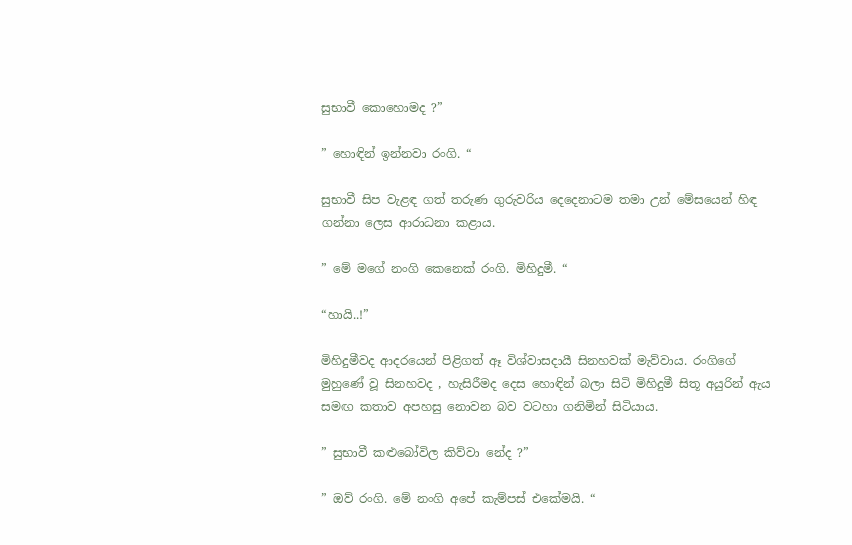සුභාවී කොහොමද ?”

” හොඳින් ඉන්නවා රංගි. “

සුභාවී සිප වැළඳ ගත් තරුණ ගුරුවරිය දෙදෙනාටම තමා උන් මේසයෙන් හිඳ ගන්නා ලෙස ආරාධනා කළාය.

” මේ මගේ නංගි කෙනෙක් රංගි. මිහිදුමී. “

“හායි..!”

මිහිදුමීවද ආදරයෙන් පිළිගත් ඈ විශ්වාසදායී සිනහවක් මැව්වාය. රංගිගේ මුහුණේ වූ සිනහවද , හැසිරීමද දෙස හොඳින් බලා සිටි මිහිදුමී සිතූ අයුරින් ඇය සමඟ කතාව අපහසු නොවන බව වටහා ගනිමින් සිටියාය.

” සුභාවී කළුබෝවිල කිව්වා නේද ?”

” ඔව් රංගි. මේ නංගි අපේ කැම්පස් එකේමයි. “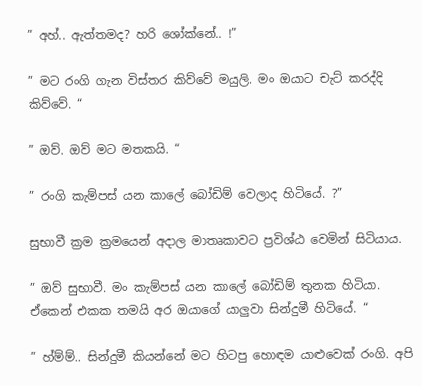” අහ්.. ඇත්තමද? හරි ශෝක්නේ.. !”

” මට රංගි ගැන විස්තර කිව්වේ මයුලි. මං ඔයාට චැට් කරද්දි කිව්වේ. “

” ඔව්. ඔව් මට මතකයි. “

” රංගි කැම්පස් යන කාලේ බෝඩිම් වෙලාද හිටියේ. ?”

සුභාවී ක්‍රම ක්‍රමයෙන් අදාල මාතෘකාවට ප්‍රවිශ්ඨ වෙමින් සිටියාය.

” ඔව් සුභාවී. මං කැම්පස් යන කාලේ බෝඩිම් තුනක හිටියා. ඒකෙන් එකක තමයි අර ඔයාගේ යාලුවා සින්දුමී හිටියේ. “

” හ්ම්ම්.. සින්දුමී කියන්නේ මට හිටපු හොඳම යාළුවෙක් රංගි. අපි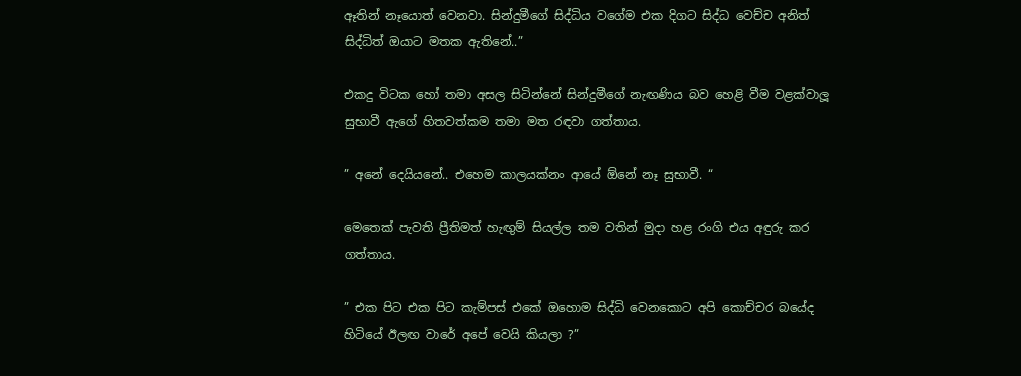ඈතින් නෑයොත් වෙනවා. සින්දුමීගේ සිද්ධිය වගේම එක දිගට සිද්ධ වෙච්ච අනිත් සිද්ධිත් ඔයාට මතක ඇතිනේ..”

එකදු විටක හෝ තමා අසල සිටින්නේ සින්දුමීගේ නැඟණිය බව හෙළි වීම වළක්වාලූ සුභාවී ඇගේ හිතවත්කම තමා මත රඳවා ගත්තාය.

” අනේ දෙයියනේ.. එහෙම කාලයක්නං ආයේ ඕනේ නෑ සුභාවී. “

මෙතෙක් පැවති ප්‍රීතිමත් හැඟුම් සියල්ල තම වතින් මුදා හළ රංගි එය අඳුරු කර ගත්තාය.

” එක පිට එක පිට කැම්පස් එකේ ඔහොම සිද්ධි වෙනකොට අපි කොච්චර බයේද හිටියේ ඊලඟ වාරේ අපේ වෙයි කියලා ?”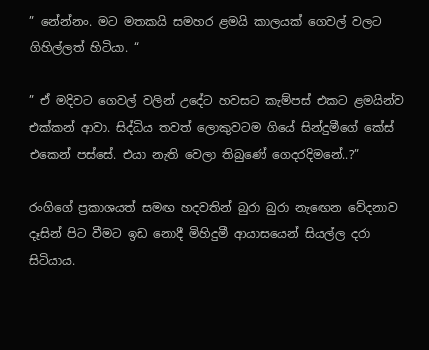” නේන්නං. මට මතකයි සමහර ළමයි කාලයක් ගෙවල් වලට ගිහිල්ලත් හිටියා. “

” ඒ මදිවට ගෙවල් වලින් උදේට හවසට කැම්පස් එකට ළමයින්ව එක්කන් ආවා. සිද්ධිය තවත් ලොකුවටම ගියේ සින්දුමීගේ කේස් එකෙන් පස්සේ. එයා නැති වෙලා තිබුණේ ගෙදරදිමනේ..?”

රංගිගේ ප්‍රකාශයත් සමඟ හදවතින් බුරා බුරා නැඟෙන වේදනාව දෑසින් පිට වීමට ඉඩ නොදී මිහිදුමී ආයාසයෙන් සියල්ල දරා සිටියාය.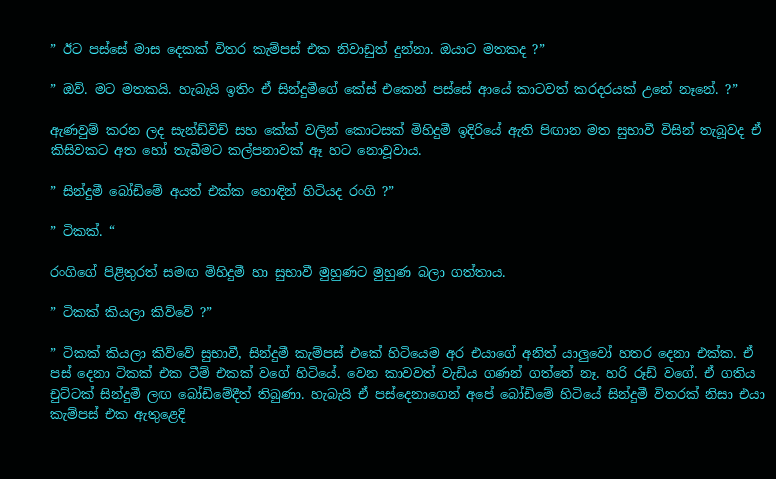” ඊට පස්සේ මාස දෙකක් විතර කැම්පස් එක නිවාඩුත් දුන්නා. ඔයාට මතකද ?”

” ඔව්. මට මතකයි. හැබැයි ඉතිං ඒ සින්දුමීගේ කේස් එකෙන් පස්සේ ආයේ කාටවත් කරදරයක් උනේ නෑනේ. ?”

ඇණවුම් කරන ලද සැන්ඩ්විච් සහ කේක් වලින් කොටසක් මිහිදුමී ඉදිරියේ ඇති පිඟාන මත සුභාවී විසින් තැබූවද ඒ කිසිවකට අත හෝ තැබීමට කල්පනාවක් ඈ හට නොවූවාය.

” සින්දුමී බෝඩිමේ අයත් එක්ක හොඳින් හිටියද රංගි ?”

” ටිකක්. “

රංගිගේ පිළිතුරත් සමඟ මිහිදුමී හා සුභාවී මුහුණට මුහුණ බලා ගත්තාය.

” ටිකක් කියලා කිව්වේ ?”

” ටිකක් කියලා කිව්වේ සුභාවී, සින්දුමී කැම්පස් එකේ හිටියෙම අර එයාගේ අනිත් යාලුවෝ හතර දෙනා එක්ක. ඒ පස් දෙනා ටිකක් එක ටීම් එකක් වගේ හිටියේ. වෙන කාවවත් වැඩිය ගණන් ගත්තේ නෑ. හරි රූඩ් වගේ. ඒ ගතිය චුට්ටක් සින්දුමී ලඟ බෝඩිමේදීත් තිබුණා. හැබැයි ඒ පස්දෙනාගෙන් අපේ බෝඩිමේ හිටියේ සින්දුමී විතරක් නිසා එයා කැම්පස් එක ඇතුළෙදි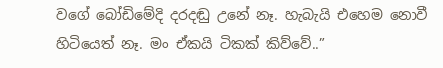වගේ බෝඩිමේදි දරදඬු උනේ නෑ. හැබැයි එහෙම නොවී හිටියෙත් නෑ. මං ඒකයි ටිකක් කිව්වේ..”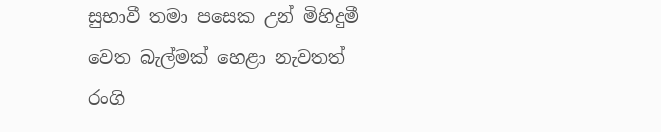සුභාවී තමා පසෙක උන් මිහිදුමී වෙත බැල්මක් හෙළා නැවතත් රංගි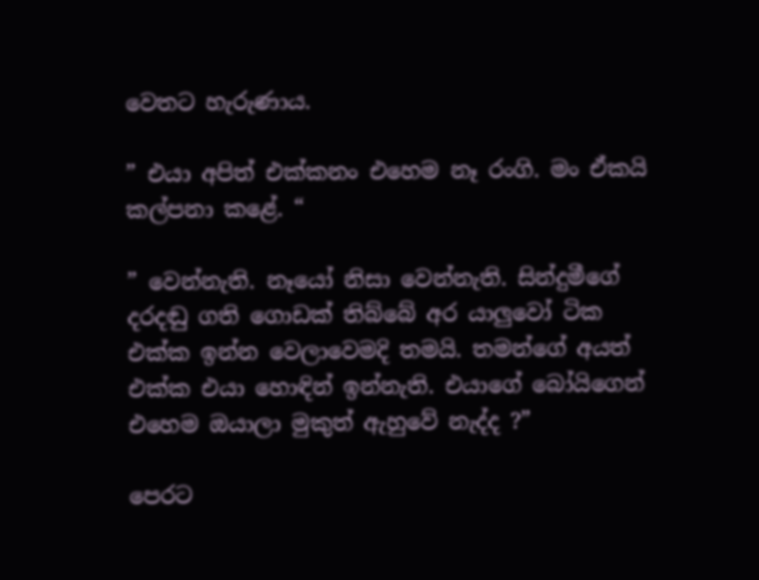වෙතට හැරුණාය.

” එයා අපිත් එක්කනං එහෙම නෑ රංගි. මං ඒකයි කල්පනා කළේ. “

” වෙන්නැති. නෑයෝ නිසා වෙන්නැති. සින්දුමීගේ දරදඬු ගති ගොඩක් තිබ්බේ අර යාලුවෝ ටික එක්ක ඉන්න වෙලාවෙමදි තමයි. තමන්ගේ අයත් එක්ක එයා හොඳින් ඉන්නැති. එයාගේ බෝයිගෙන් එහෙම ඔයාලා මුකුත් ඇහුවේ නැද්ද ?”

පෙරට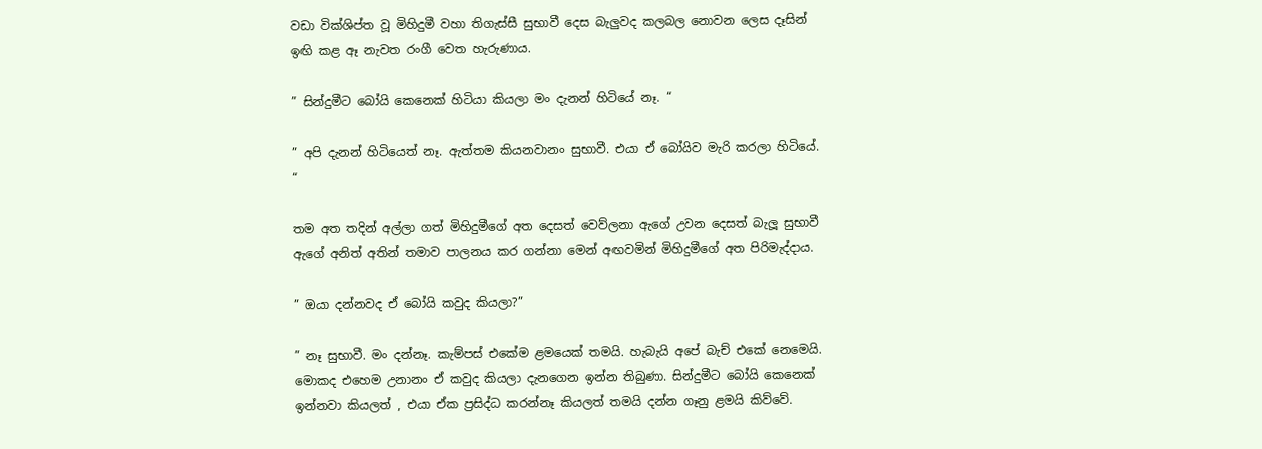වඩා වික්ශිප්ත වූ මිහිදුමී වහා තිගැස්සී සුභාවී දෙස බැලුවද කලබල නොවන ලෙස දෑසින් ඉඟි කළ ඈ නැවත රංගී වෙත හැරුණාය.

” සින්දුමීට බෝයි කෙනෙක් හිටියා කියලා මං දැනන් හිටියේ නෑ. “

” අපි දැනන් හිටියෙත් නෑ. ඇත්‍තම කියනවානං සුභාවී. එයා ඒ බෝයිව මැරි කරලා හිටියේ. “

තම අත තදින් අල්ලා ගත් මිහිදුමීගේ අත දෙසත් වෙව්ලනා ඇගේ උවන දෙසත් බැලූ සුභාවී ඇගේ අනිත් අතින් තමාව පාලනය කර ගන්නා මෙන් අඟවමින් මිහිදුමීගේ අත පිරිමැද්දාය.

” ඔයා දන්නවද ඒ බෝයි කවුද කියලා?”

” නෑ සුභාවී. මං දන්නෑ. කැම්පස් එකේම ළමයෙක් තමයි. හැබැයි අපේ බැච් එකේ නෙමෙයි. මොකද එහෙම උනානං ඒ කවුද කියලා දැනගෙන ඉන්න තිබුණා. සින්දුමීට බෝයි කෙනෙක් ඉන්නවා කියලත් , එයා ඒක ප්‍රසිද්ධ කරන්නෑ කියලත් තමයි දන්න ගෑනු ළමයි කිව්වේ.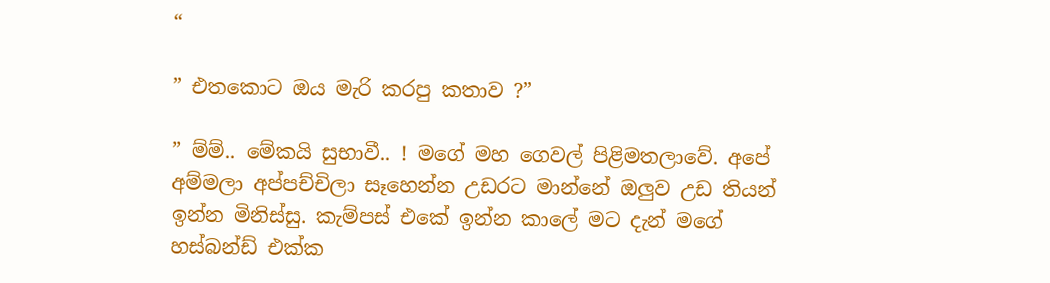“

” එතකොට ඔය මැරි කරපු කතාව ?”

” ම්ම්.. මේකයි සුභාවී.. ! මගේ මහ ගෙවල් පිළිමතලාවේ. අපේ අම්මලා අප්පච්චිලා සෑහෙන්න උඩරට මාන්නේ ඔලුව උඩ තියන් ඉන්න මිනිස්සු. කැම්පස් එකේ ඉන්න කාලේ මට දැන් මගේ හස්බන්ඩ් එක්ක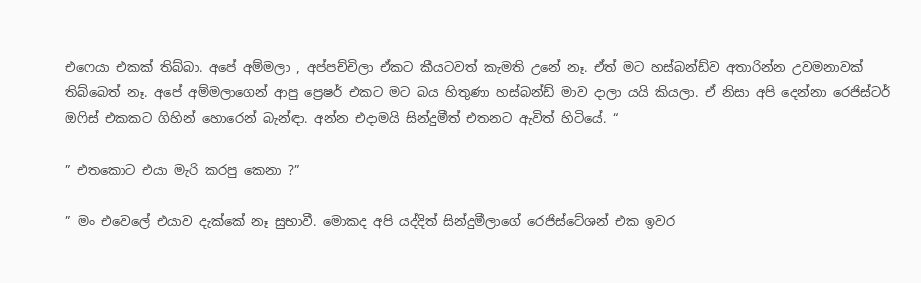එෆෙයා එකක් තිබ්බා. අපේ අම්මලා , අප්පච්චිලා ඒකට කීයටවත් කැමති උනේ නෑ. ඒත් මට හස්බන්ඩ්ව අතාරින්න උවමනාවක් තිබ්බෙත් නෑ. අපේ අම්මලාගෙන් ආපු ප්‍රෙෂර් එකට මට බය හිතුණා හස්බන්ඩ් මාව දාලා යයි කියලා. ඒ නිසා අපි දෙන්නා රෙජිස්ටර් ඔෆිස් එකකට ගිහින් හොරෙන් බැන්ඳා. අන්න එදාමයි සින්දුමීත් එතනට ඇවිත් හිටියේ. “

” එතකොට එයා මැරි කරපු කෙනා ?”

” මං එවෙලේ එයාව දැක්කේ නෑ සුභාවී. මොකද අපි යද්දිත් සින්දුමීලාගේ රෙජිස්ටේශන් එක ඉවර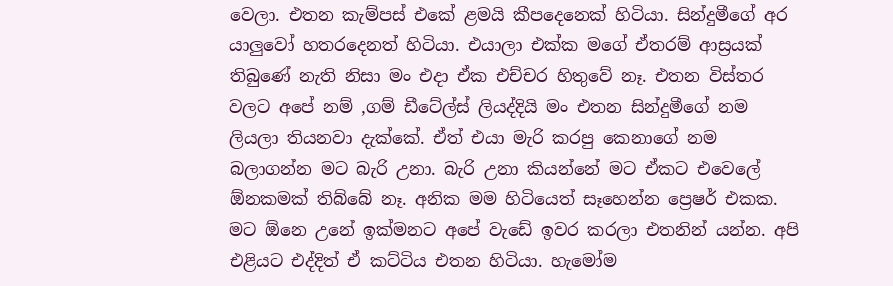වෙලා. එතන කැම්පස් එකේ ළමයි කීපදෙනෙක් හිටියා. සින්දුමීගේ අර යාලුවෝ හතරදෙනත් හිටියා. එයාලා එක්ක මගේ ඒතරම් ආස්‍රයක් තිබුණේ නැති නිසා මං එදා ඒක එච්චර හිතුවේ නෑ. එතන විස්තර වලට අපේ නම් ,ගම් ඩීටේල්ස් ලියද්දියි මං එතන සින්දුමීගේ නම ලියලා තියනවා දැක්කේ. ඒත් එයා මැරි කරපු කෙනාගේ නම බලාගන්න මට බැරි උනා. බැරි උනා කියන්නේ මට ඒකට එවෙලේ ඕනකමක් තිබ්බේ නෑ. අනික මම හිටියෙත් සෑහෙන්න ප්‍රෙෂර් එකක. මට ඕනෙ උනේ ඉක්මනට අපේ වැඩේ ඉවර කරලා එතනින් යන්න. අපි එළියට එද්දිත් ඒ කට්ටිය එතන හිටියා. හැමෝම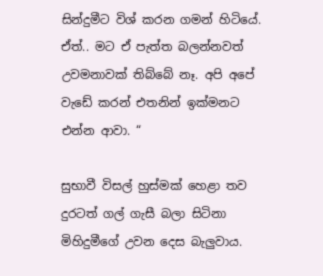සින්දුමීට විශ් කරන ගමන් හිටියේ. ඒත්.. මට ඒ පැත්ත බලන්නවත් උවමනාවක් තිබ්බේ නෑ. අපි අපේ වැඩේ කරන් එතනින් ඉක්මනට එන්න ආවා. “

සුභාවී විසල් හුස්මක් හෙළා තව දුරටත් ගල් ගැසී බලා සිටිනා මිහිදුමීගේ උවන දෙස බැලුවාය.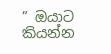” ඔයාට කියන්න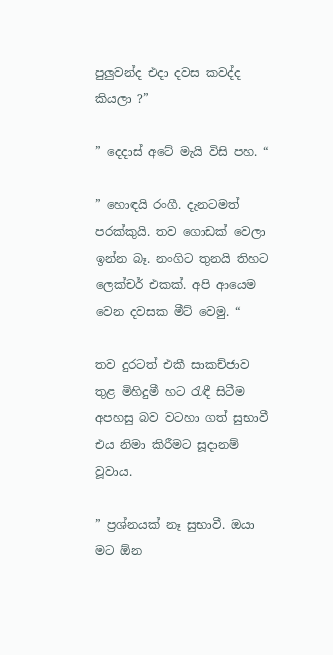පුලුවන්ද එදා දවස කවද්ද කියලා ?”

” දෙදාස් අටේ මැයි විසි පහ. “

” හොඳයි රංගී. දැනටමත් පරක්කුයි. තව ගොඩක් වෙලා ඉන්න බෑ. නංගිට තුනයි තිහට ලෙක්චර් එකක්. අපි ආයෙම වෙන දවසක මීට් වෙමු. “

තව දුරටත් එකී සාකච්ජාව තුළ මිහිදුමී හට රැඳී සිටීම අපහසු බව වටහා ගත් සුභාවී එය නිමා කිරීමට සූදානම් වූවාය.

” ප්‍රශ්නයක් නෑ සුභාවී. ඔයා මට ඕන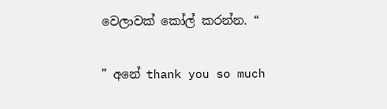වෙලාවක් කෝල් කරන්න. “

” අනේ thank you so much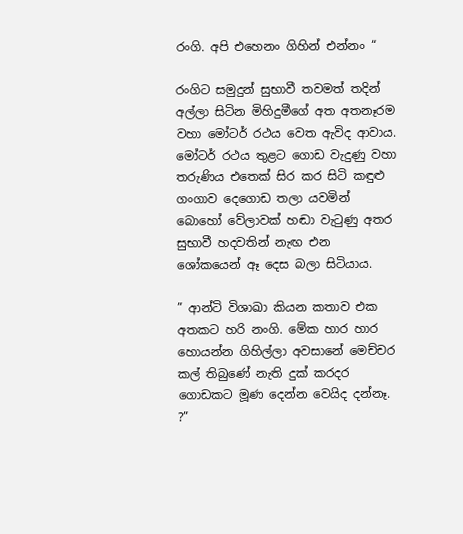රංගි. අපි එහෙනං ගිහින් එන්නං “

රංගිට සමුදුන් සුභාවී තවමත් තදින් අල්ලා සිටින මිහිදුමීගේ අත අතනෑරම වහා මෝටර් රථය වෙත ඇවිද ආවාය. මෝටර් රථය තුළට ගොඩ වැදුණු වහා තරුණිය එතෙක් සිර කර සිටි කඳුළු ගංගාව දෙගොඩ තලා යවමින් බොහෝ වේලාවක් හඬා වැටුණු අතර සුභාවී හදවතින් නැඟ එන ශෝකයෙන් ඈ දෙස බලා සිටියාය.

” ආන්ටි විශාඛා කියන කතාව එක අතකට හරි නංගි. මේක හාර හාර හොයන්න ගිහිල්ලා අවසානේ මෙච්චර කල් තිබුණේ නැති දුක් කරදර ගොඩකට මූණ දෙන්න වෙයිද දන්නෑ. ?”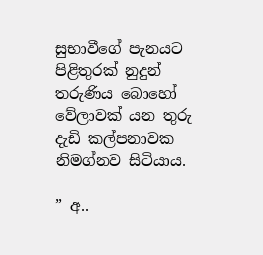සුභාවීගේ පැනයට පිළිතුරක් නුදුන් තරුණිය බොහෝ වේලාවක් යන තුරු දැඩි කල්පනාවක නිමග්නව සිටියාය.

” අ..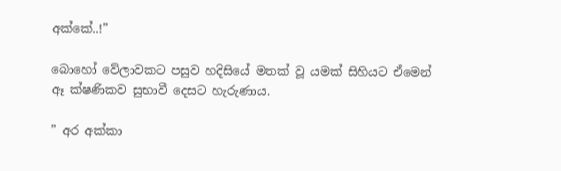අක්කේ..!”

බොහෝ වේලාවකට පසුව හදිසියේ මතක් වූ යමක් සිහියට ඒමෙන් ඈ ක්ෂණිකව සුභාවී දෙසට හැරුණාය.

” අර අක්කා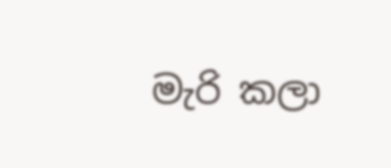මැරි කලා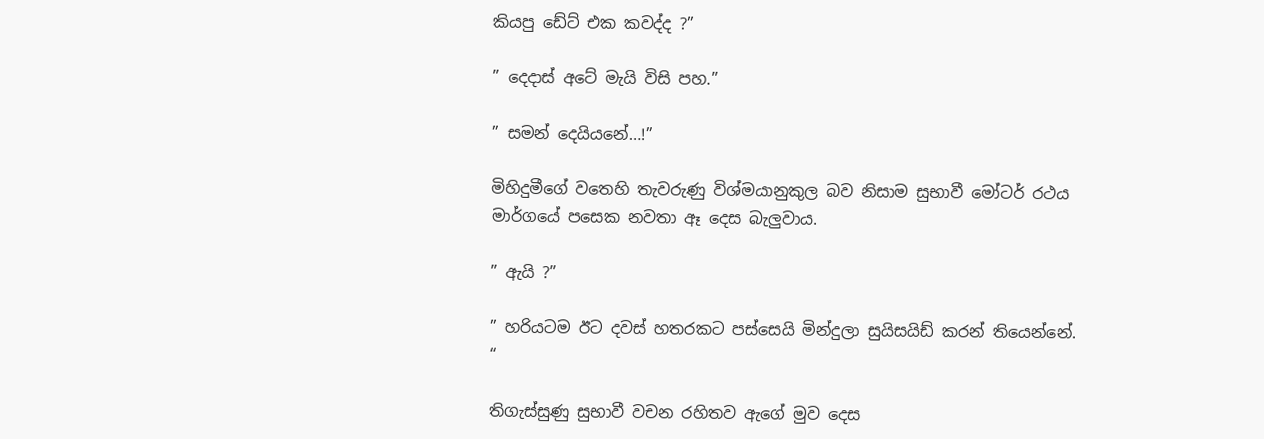කියපු ඩේට් එක කවද්ද ?”

” දෙදාස් අටේ මැයි විසි පහ.”

” සමන් දෙයියනේ…!”

මිහිදුමීගේ වතෙහි තැවරුණු විශ්මයානුකුල බව නිසාම සුභාවී මෝටර් රථය මාර්ගයේ පසෙක නවතා ඈ දෙස බැලුවාය.

” ඇයි ?”

” හරියටම ඊට දවස් හතරකට පස්සෙයි මින්දුලා සුයිසයිඩ් කරන් තියෙන්නේ. “

තිගැස්සුණු සුභාවී වචන රහිතව ඇගේ මුව දෙස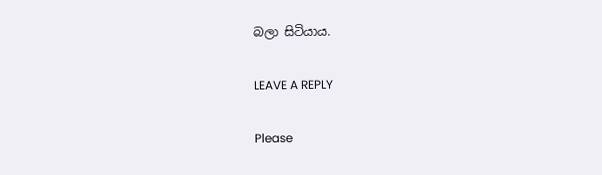බලා සිටියාය.

LEAVE A REPLY

Please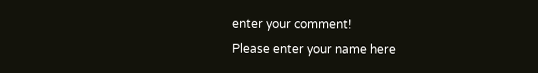enter your comment!
Please enter your name here